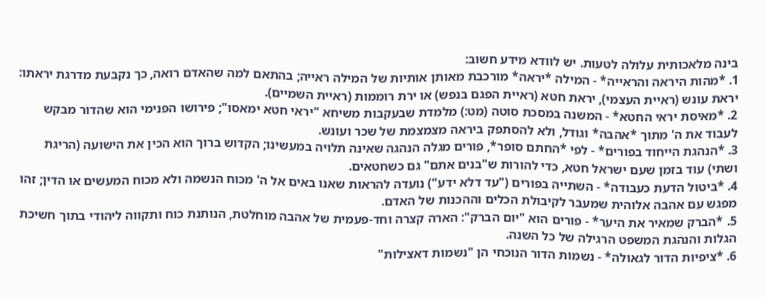בינה מלאכותית עלולה לטעות. יש לוודא מידע חשוב:
1. *מהות היראה והראייה* - המילה *יראה* מורכבת מאותן אותיות של המילה ראייה; בהתאם למה שהאדם רואה, כך נקבעת מדרגת יראתו: יראת עונש (ראיית העצמי), יראת חטא (ראיית הפגם בנפש) או ירת רוממות (ראיית השמיים).
2. *מאיסת יראי החטא* - המשנה במסכת סוטה (מט:) מלמדת שבעקבות משיחא "יראי חטא ימאסו"; פירושו הפנימי הוא שהדור מבקש לעבוד את ה' מתוך *אהבה* וגודל, ולא להסתפק ביראה מצמצמת של שכר ועונש.
3. *הנהגת הייחוד בפורים* - לפי *החתם סופר*, פורים מגלה הנהגה שאינה תלויה במעשינו; הקדוש ברוך הוא הכין את הישועה (הריגת ושתי) עוד בזמן שעם ישראל חטא, כדי להורות ש"בנים אתם" גם כשחטאים.
4. *ביטול הדעת כעבודה* - השתייה בפורים ("עד דלא ידע") נועדה להראות שאנו באים אל ה' מכוח הנשמה ולא מכוח המעשים או הדין; זהו מפגש עם אהבה אלוהית שמעבר לקיבולת הכלים וההכנות של האדם.
5. *הברק שמאיר את היער* - פורים הוא "יום הברק": הארה קצרה וחד-פעמית של אהבה מוחלטת, הנותנת כוח ותקווה ליהודי בתוך חשיכת הגלות והנהגת המשפט הרגילה של כל השנה.
6. *ציפיות הדור לגאולה* - נשמות הדור הנוכחי הן "נשמות דאצילות"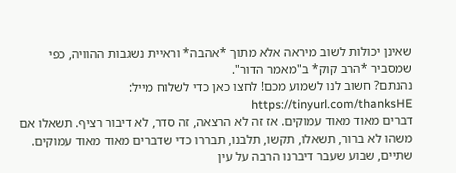שאינן יכולות לשוב מיראה אלא מתוך *אהבה* וראיית נשגבות ההוויה, כפי שמסביר *הרב קוק* ב"מאמר הדור".
נהנתם? חשוב לנו לשמוע מכם! לחצו כאן כדי לשלוח מייל: https://tinyurl.com/thanksHE
דברים מאוד מאוד עמוקים. אז זה לא הרצאה, זה סדר, לא דיבור רציף. תשאלו אם משהו לא ברור, תשאלו, תקשו, תלבנו, תבררו כדי שדברים מאוד מאוד עמוקים. שתיים, שבוע שעבר דיברנו הרבה על עין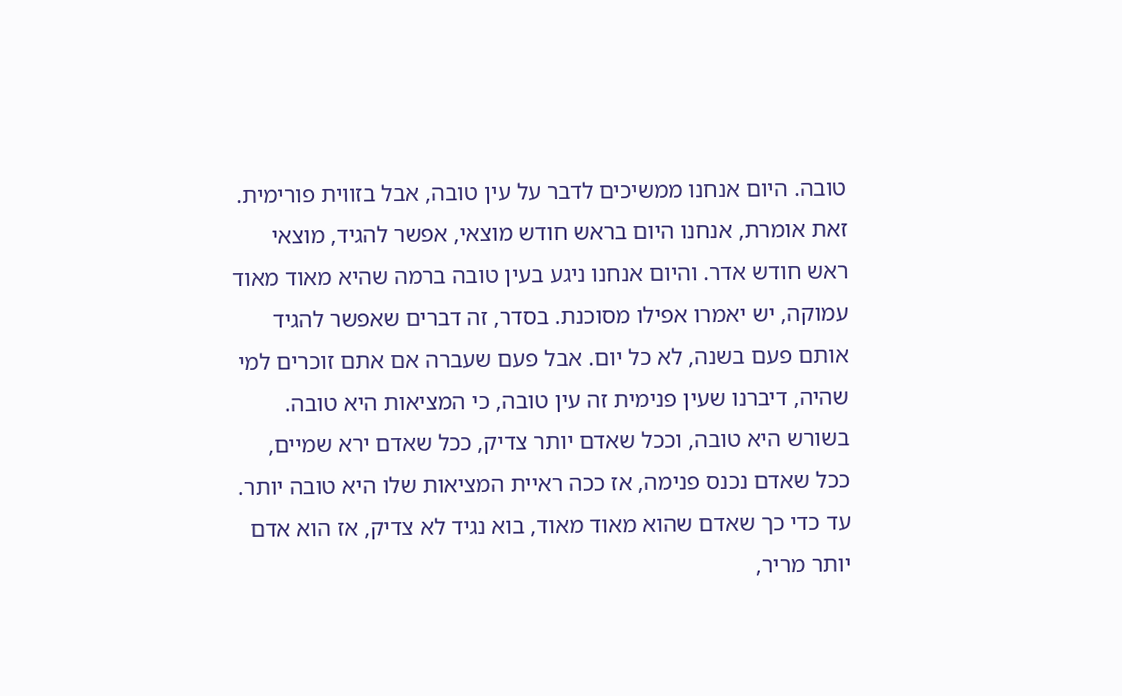טובה. היום אנחנו ממשיכים לדבר על עין טובה, אבל בזווית פורימית. זאת אומרת, אנחנו היום בראש חודש מוצאי, אפשר להגיד, מוצאי ראש חודש אדר. והיום אנחנו ניגע בעין טובה ברמה שהיא מאוד מאוד עמוקה, יש יאמרו אפילו מסוכנת. בסדר, זה דברים שאפשר להגיד אותם פעם בשנה, לא כל יום. אבל פעם שעברה אם אתם זוכרים למי שהיה, דיברנו שעין פנימית זה עין טובה, כי המציאות היא טובה. בשורש היא טובה, וככל שאדם יותר צדיק, ככל שאדם ירא שמיים, ככל שאדם נכנס פנימה, אז ככה ראיית המציאות שלו היא טובה יותר. עד כדי כך שאדם שהוא מאוד מאוד, בוא נגיד לא צדיק, אז הוא אדם יותר מריר,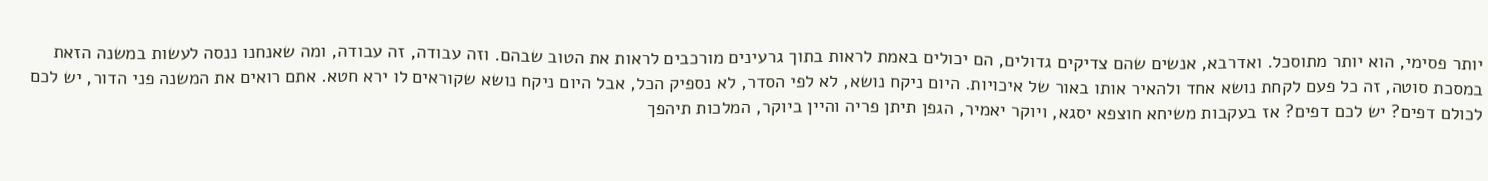יותר פסימי, הוא יותר מתוסכל. ואדרבא, אנשים שהם צדיקים גדולים, הם יכולים באמת לראות בתוך גרעינים מורכבים לראות את הטוב שבהם. וזה עבודה, זה עבודה, ומה שאנחנו ננסה לעשות במשנה הזאת במסכת סוטה, זה כל פעם לקחת נושא אחד ולהאיר אותו באור של איכויות. היום ניקח נושא, לא לפי הסדר, לא נספיק הכל, אבל היום ניקח נושא שקוראים לו ירא חטא. אתם רואים את המשנה פני הדור, יש לכם לכולם דפים? יש לכם דפים? אז בעקבות משיחא חוצפא יסגא, ויוקר יאמיר, הגפן תיתן פריה והיין ביוקר, המלכות תיהפך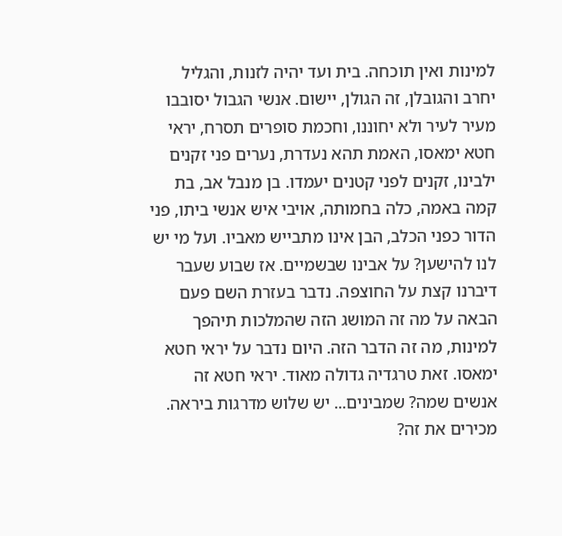למינות ואין תוכחה. בית ועד יהיה לזנות, והגליל יחרב והגובלן, זה הגולן, יישום. אנשי הגבול יסובבו מעיר לעיר ולא יחוננו, וחכמת סופרים תסרח, יראי חטא ימאסו, האמת תהא נעדרת, נערים פני זקנים ילבינו, זקנים לפני קטנים יעמדו. בן מנבל אב, בת קמה באמה, כלה בחמותה, אויבי איש אנשי ביתו, פני הדור כפני הכלב, הבן אינו מתבייש מאביו. ועל מי יש לנו להישען? על אבינו שבשמיים. אז שבוע שעבר דיברנו קצת על החוצפה. נדבר בעזרת השם פעם הבאה על מה זה המושג הזה שהמלכות תיהפך למינות, מה זה הדבר הזה. היום נדבר על יראי חטא ימאסו. זאת טרגדיה גדולה מאוד. יראי חטא זה אנשים שמה? שמבינים... יש שלוש מדרגות ביראה. מכירים את זה?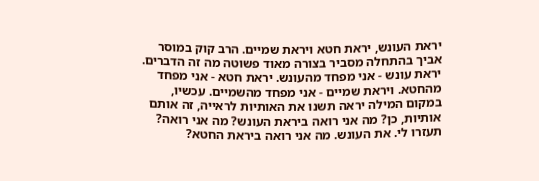יראת העונש, יראת חטא ויראת שמיים. הרב קוק במוסר אביך בהתחלה מסביר בצורה מאוד פשוטה מה זה הדברים. יראת עונש - אני מפחד מהעונש. יראת חטא - אני מפחד מהחטא. ויראת שמיים - אני מפחד מהשמיים. עכשיו, במקום המילה יראה תשנו את האותיות לראייה, זה אותם אותיות, כן? מה אני רואה ביראת העונש? מה אני רואה? תעזרו לי. את העונש. מה אני רואה ביראת החטא?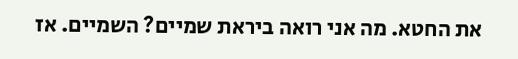את החטא. מה אני רואה ביראת שמיים? השמיים. אז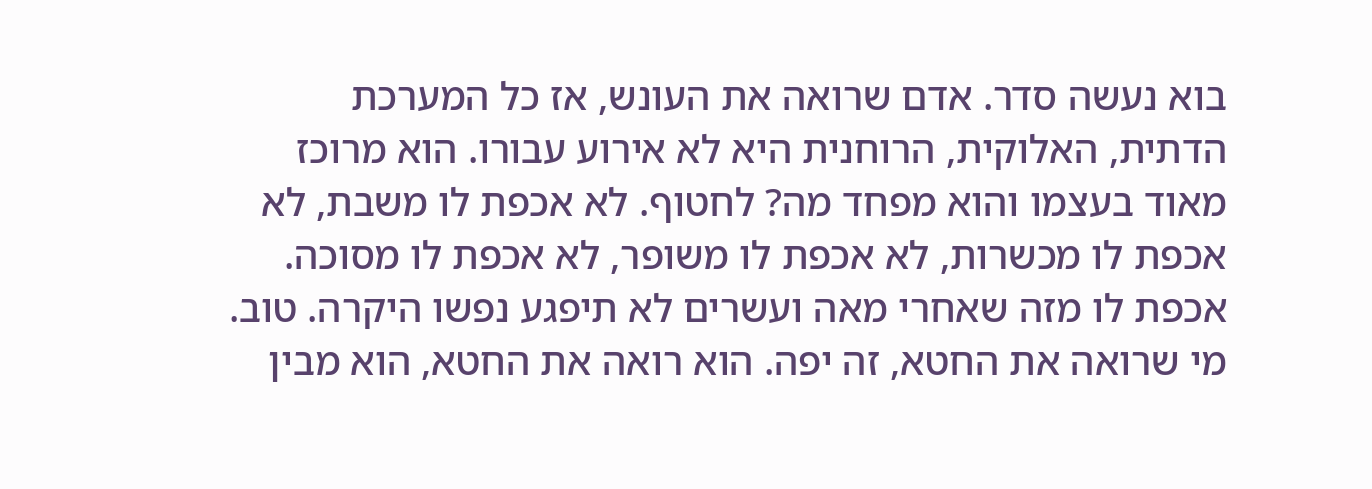בוא נעשה סדר. אדם שרואה את העונש, אז כל המערכת הדתית, האלוקית, הרוחנית היא לא אירוע עבורו. הוא מרוכז מאוד בעצמו והוא מפחד מה? לחטוף. לא אכפת לו משבת, לא אכפת לו מכשרות, לא אכפת לו משופר, לא אכפת לו מסוכה. אכפת לו מזה שאחרי מאה ועשרים לא תיפגע נפשו היקרה. טוב. מי שרואה את החטא, זה יפה. הוא רואה את החטא, הוא מבין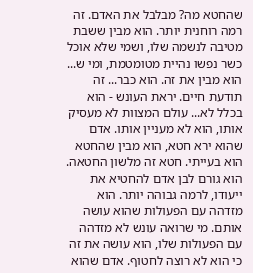שהחטא מה? מבלבל את האדם. זה רמה רוחנית יותר. הוא מבין ששבת מטיבה לנשמה שלו, ושמי שלא אוכל כשר נפשו נהיית מטומטמת, ומי ש... הוא מבין את זה. הוא כבר... זה תודעת חיים. יראת העונש - הוא בכלל לא... עולם המצוות לא מעסיק אותו, הוא לא מעניין אותו. אדם שהוא ירא חטא, הוא מבין שהחטא הוא בעייתי. חטא זה מלשון החטאה. הוא גורם לבן אדם להחטיא את ייעודו, לרמה גבוהה יותר. הוא מזדהה עם הפעולות שהוא עושה אותם. מי שרואה עונש לא מזדהה עם הפעולות שלו, הוא עושה את זה כי הוא לא רוצה לחטוף. אדם שהוא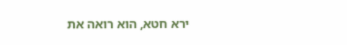ירא חטא, הוא רואה את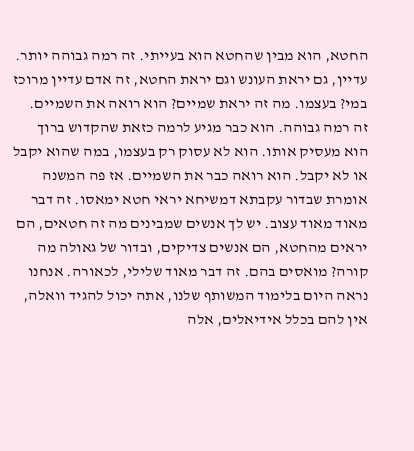החטא, הוא מבין שהחטא הוא בעייתי. זה רמה גבוהה יותר. עדיין, גם יראת העונש וגם יראת החטא, זה אדם עדיין מרוכז במי? בעצמו. מה זה יראת שמיים? הוא רואה את השמיים. זה רמה גבוהה. הוא כבר מגיע לרמה כזאת שהקדוש ברוך הוא מעסיק אותו. הוא לא עסוק רק בעצמו, במה שהוא יקבל או לא יקבל. הוא רואה כבר את השמיים. אז פה המשנה אומרת שבדור עקבתא דמשיחא יראי חטא ימאסו. זה דבר מאוד מאוד עצוב. יש לך אנשים שמבינים מה זה חטאים, הם יראים מהחטא, הם אנשים צדיקים, ובדור של גאולה מה קורה? מואסים בהם. זה דבר מאוד שלילי, לכאורה. אנחנו נראה היום בלימוד המשותף שלנו, אתה יכול להגיד וואלה, אין להם בכלל אידיאלים, אלה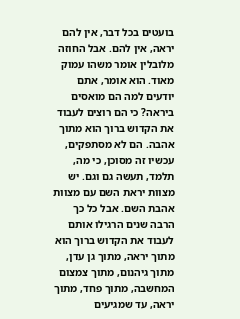בועטים בכל דבר, אין להם יראה, אין להם. אבל החוזה מלובלין אומר משהו עמוק מאוד. הוא אומר, אתם יודעים למה הם מואסים ביראה? כי הם רוצים לעבוד את הקדוש ברוך הוא מתוך אהבה. הם לא מסתפקים, עכשיו זה מסוכן, כי מה, תלמד, תעשה גם וגם. יש מצוות יראת השם עם מצוות אהבת השם. אבל כל כך הרבה שנים הרגילו אותם לעבוד את הקדוש ברוך הוא מתוך יראה, מתוך גן עדן, מתוך גיהנום, מתוך צמצום המחשבה, מתוך פחד, מתוך יראה, עד שמגיעים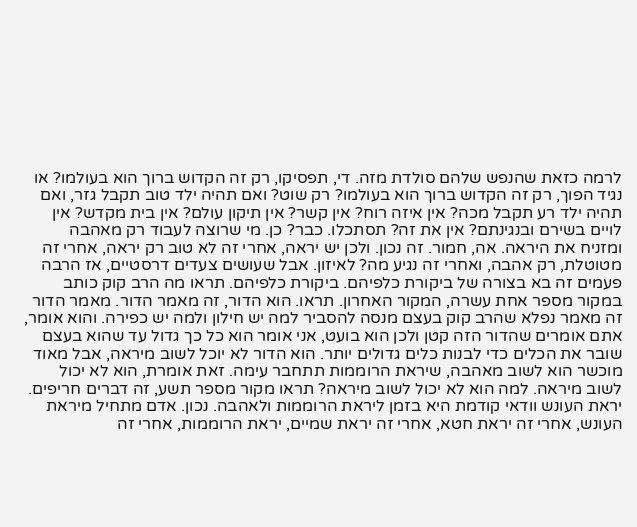לרמה כזאת שהנפש שלהם סולדת מזה. די, תפסיקו, רק זה הקדוש ברוך הוא בעולמו? או נגיד הפוך, רק זה הקדוש ברוך הוא בעולמו? רק שוט? ואם תהיה ילד טוב תקבל גזר, ואם תהיה ילד רע תקבל מכה? אין איזה רוח? אין קשר? אין תיקון עולם? אין בית מקדש? אין לויים בשירם ובנגינתם? אין את זה? תסתכלו. כבר? כן. מי שרוצה לעבוד רק מאהבה ומזניח את היראה. אה, חמור. זה נכון. ולכן יש יראה, אחרי זה לא טוב רק יראה, אחרי זה מטוטלת, רק אהבה, ואחרי זה נגיע מה? לאיזון. אבל שעושים צעדים דרסטיים, אז הרבה פעמים זה בא בצורה של ביקורת כלפיהם. ביקורת כלפיהם. תראו מה הרב קוק כותב במקור מספר אחת עשרה, המקור האחרון. תראו. הוא הדור, זה מאמר הדור. מאמר הדור זה מאמר נפלא שהרב קוק בעצם מנסה להסביר למה יש חילון ולמה יש כפירה. והוא אומר, אתם אומרים שהדור הזה קטן ולכן הוא בועט, אני אומר הוא כל כך גדול עד שהוא בעצם שובר את הכלים כדי לבנות כלים גדולים יותר. הוא הדור לא יוכל לשוב מיראה, אבל מאוד מוכשר הוא לשוב מאהבה, שיראת הרוממות תתחבר עימה. זאת אומרת, הוא לא יכול לשוב מיראה. למה הוא לא יכול לשוב מיראה? תראו מקור מספר תשע, זה דברים חריפים. יראת העונש וודאי קודמת היא בזמן ליראת הרוממות ולאהבה. נכון. אדם מתחיל מיראת העונש, אחרי זה יראת חטא, אחרי זה יראת שמיים, יראת הרוממות, אחרי זה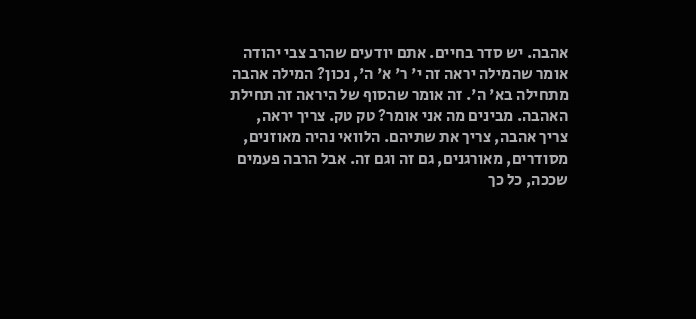אהבה. יש סדר בחיים. אתם יודעים שהרב צבי יהודה אומר שהמילה יראה זה י' ר' א' ה', נכון? המילה אהבה מתחילה בא' ה'. זה אומר שהסוף של היראה זה תחילת האהבה. מבינים מה אני אומר? טק טק. צריך יראה, צריך אהבה, צריך את שתיהם. הלוואי נהיה מאוזנים, מסודרים, מאורגנים, גם זה וגם זה. אבל הרבה פעמים שככה, כל כך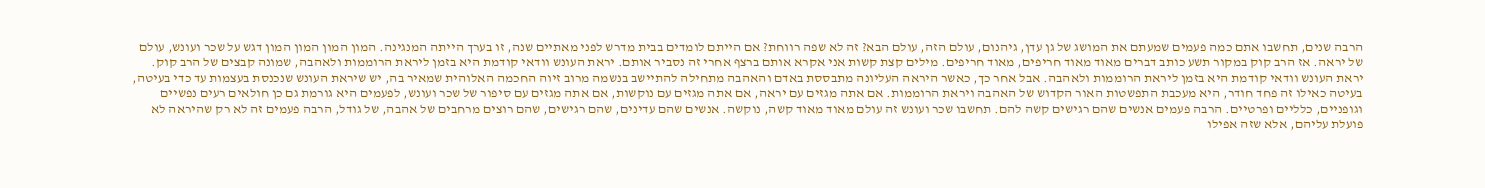הרבה שנים, תחשבו אתם כמה פעמים שמעתם את המושג של גן עדן, גיהנום, עולם הזה, עולם הבא? זה לא שפה רווחת? אם הייתם לומדים בבית מדרש לפני מאתיים שנה, זו בערך הייתה המנגינה. המון המון המון המון דגש על שכר ועונש, עולם של יראה. אז הרב קוק במקור תשע כותב דברים מאוד מאוד חריפים, מאוד חריפים. מילים קצת קשות אני אקרא אותם ברצף אחרי זה נסביר אותם. יראת העונש וודאי קודמת היא בזמן ליראת הרוממות ולאהבה, שמונה קבצים של הרב קוק. יראת העונש וודאי קודמת היא בזמן ליראת הרוממות ולאהבה. אבל אחר כך, כאשר היראה העליונה מתבססת באדם והאהבה מתחילה להתיישב בנשמה מרוב זיוה החכמה האלוהית שמאיר בה, יש שיראת העונש שנכנסת בעצמות עד כדי בעיטה, בעיטה כאילו זה פחד חודר, היא מעכבת התפשטות האור הקדוש של האהבה ויראת הרוממות. אם אתה מגזים עם יראה, אם אתה מגזים עם נוקשות, אם אתה מגזים עם סיפור של שכר ועונש, לפעמים היא גורמת גם כן חולאים רעים נפשיים וגופניים, כלליים ופרטיים. הרבה פעמים אנשים שהם רגישים קשה להם. תחשבו שכר ועונש זה עולם מאוד מאוד קשה, נוקשה. אנשים שהם עדינים, שהם רגישים, שהם רוצים מרחבים של אהבה, של גודל, הרבה פעמים זה לא רק שהיראה לא פועלת עליהם, אלא שזה אפילו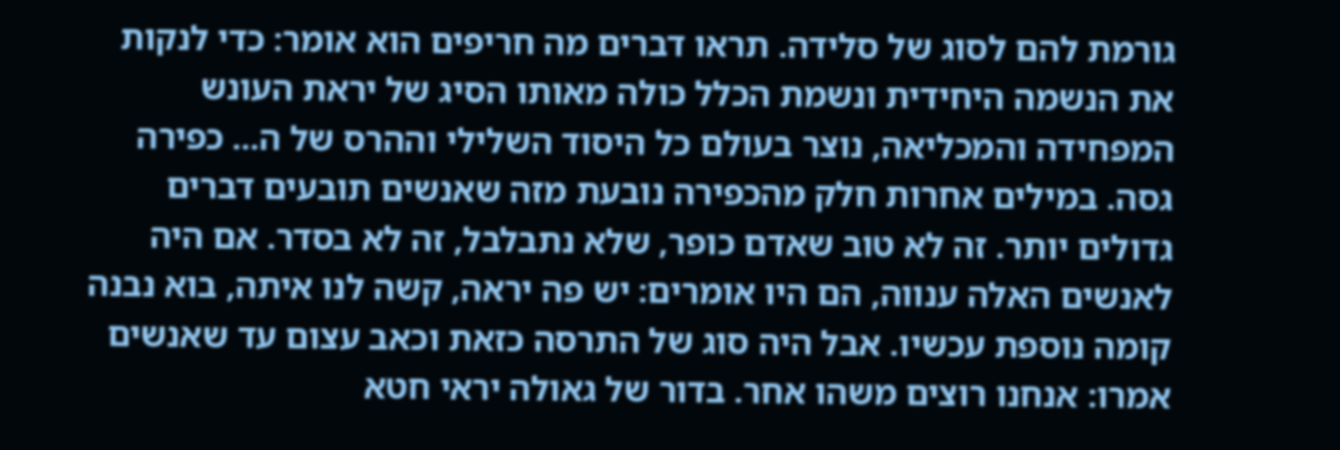גורמת להם לסוג של סלידה. תראו דברים מה חריפים הוא אומר: כדי לנקות את הנשמה היחידית ונשמת הכלל כולה מאותו הסיג של יראת העונש המפחידה והמכליאה, נוצר בעולם כל היסוד השלילי וההרס של ה... כפירה גסה. במילים אחרות חלק מהכפירה נובעת מזה שאנשים תובעים דברים גדולים יותר. זה לא טוב שאדם כופר, שלא נתבלבל, זה לא בסדר. אם היה לאנשים האלה ענווה, הם היו אומרים: יש פה יראה, קשה לנו איתה, בוא נבנה קומה נוספת עכשיו. אבל היה סוג של התרסה כזאת וכאב עצום עד שאנשים אמרו: אנחנו רוצים משהו אחר. בדור של גאולה יראי חטא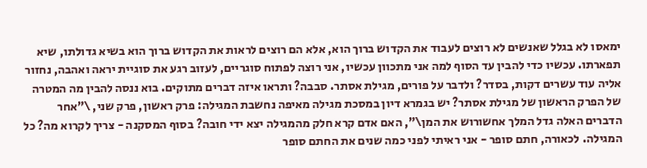ימאסו לא בגלל שאנשים לא רוצים לעבוד את הקדוש ברוך הוא, אלא הם רוצים לראות את הקדוש ברוך הוא בשיא גדולתו, שיא תפארתו. עכשיו כדי להבין עד הסוף למה אני מתכוון עכשיו, אני רוצה לפתוח סוגריים, לעזוב רגע את סוגיית יראה ואהבה, נחזור אליה עוד עשרים דקות, בסדר? ולדבר על פורים, מגילת אסתר. סבבה? ותראו איזה דברים מתוקים. בוא ננסה להבין מה המטרה של הפרק הראשון של מגילת אסתר? יש בגמרא דיון במסכת מגילה מאיפה נחשבת המגילה: פרק ראשון, פרק שני, \"אחר הדברים האלה גדל המלך אחשורוש את המן\", האם אדם קרא חלק מהמגילה יצא ידי חובה? בסוף המסקנה - צריך לקרוא מה? כל המגילה. לכאורה, חתם סופר - אני ראיתי לפני כמה שנים את החתם סופר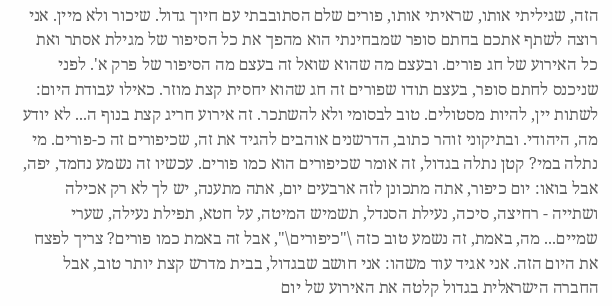הזה, שגיליתי אותו, שראיתי אותו, פורים שלם הסתובבתי עם חיוך גדול. שיכור ולא מיין. אני רוצה לשתף אתכם בחתם סופר שמבחינתי הוא מהפך את כל הסיפור של מגילת אסתר ואת כל האירוע של חג פורים. ובעצם מה שהוא שואל זה בעצם מה הסיפור של פרק א'. לפני שניכנס לחתם סופר, בעצם תודו שפורים זה חג שהוא יחסית קצת מוזר. כאילו עבודת היום: לשתות יין, להיות מסטולים. טוב לבסומי ולא להשתכר. זה אירוע חריג קצת בנוף ה... לא יודע מה, היהודי. ובתיקוני זוהר כתוב, הדרשנים אוהבים להגיד את זה, שכיפורים זה כ-פורים. מי נתלה במי? קטן נתלה בגדול, זה אומר שכיפורים הוא כמו פורים. עכשיו זה נשמע נחמד, יפה, אבל בואו: יום כיפור, אתה מתכונן לזה ארבעים יום, אתה מתענה, יש לך לא רק אכילה ושתייה - רחיצה, סיכה, נעילת הסנדל, תשמיש המיטה, על חטא, תפילת נעילה, שערי שמיים... מה, באמת, זה נשמע טוב כזה \"כיפורים\", אבל זה באמת כמו פורים? צריך לפצח את היום הזה. אני אגיד עוד משהו: אני חושב שבגדול, בבית מדרש קצת יותר טוב, אבל החברה הישראלית בגדול קלטה את האירוע של יום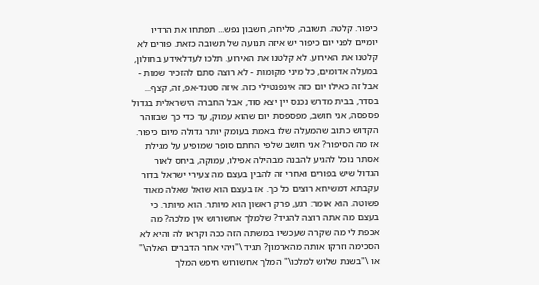כיפור. קלטה. תשובה, סליחה, חשבון נפש... תפתחו את הרדיו יומיים לפני יום כיפור יש איזה תנועה של תשובה כזאת. פורים לא קלטנו את האירוע. לא קלטנו את האירוע. תלכו לעדלאידע בחולון, במעלה אדומים, כל מיני מקומות - לא רוצה סתם להזכיר שמות - אבל זה כאילו יום כזה אינפנטילי כזה. איזה סטנד-אפ, זה, קצף... בסדר, בבית מדרש נכנס יין יצא סוד, אבל החברה הישראלית בגדול פספסה, אני חושב, מפספסת יום שהוא עמוק, עד כדי כך שבזוהר הקדוש כתוב שהמעלה שלו באמת בעומק יותר גדולה מיום כיפור. אז מה הסיפור? אני חושב שלפי החתם סופר שמופיע על מגילת אסתר נוכל להגיע להבנה מבהילה אפילו, עמוקה, ביחס לאור הגדול שיש בפורים ואחרי זה להבין בעצם מה צעירי ישראל בדור עקבתא דמשיחא רוצים כל כך. אז בעצם הוא שואל שאלה מאוד פשוטה. הוא אומר: רגע, פרק ראשון הוא מיותר. הוא מיותר. כי בעצם מה אתה רוצה להגיד? שלמלך אחשורוש אין מלכה? מה אכפת לי מה שקרה שעכשיו במשתה הזה ככה וקראו לה והיא לא הסכימה וזרקו אותה מהארמון? תגיד \"ויהי אחר הדברים האלה\" או \"בשנת שלוש למלכו\" המלך אחשורוש חיפש המלך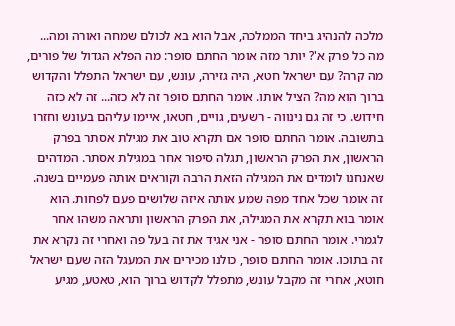מלכה להנהיג ביחד הממלכה, אבל הוא בא לכולם שמחה ואורה ומה... מה כל פרק א'? יותר מזה אומר החתם סופר: מה הפלא הגדול של פורים, מה קרה? עם ישראל חטא, היה גזירה, עונש, עם ישראל התפלל והקדוש ברוך הוא מה? הציל אותו. אומר החתם סופר זה לא כזה... זה לא כזה חידוש. כי זה גם נינווה - רשעים, גויים, חטאו, איימו עליהם בעונש וחזרו בתשובה. אומר החתם סופר אם תקרא טוב את מגילת אסתר בפרק הראשון, את הפרק הראשון, תגלה סיפור אחר במגילת אסתר. המדהים שאנחנו לומדים את המגילה הזאת הרבה וקוראים אותה פעמיים בשנה. זה אומר שכל אחד מפה שמע אותה איזה שלושים פעם לפחות. הוא אומר בוא תקרא את המגילה, את הפרק הראשון ותראה משהו אחר לגמרי. אומר החתם סופר - אני אגיד את זה בעל פה ואחרי זה נקרא את זה בתוכו. אומר החתם סופר, כולנו מכירים את המעגל הזה שעם ישראל חוטא, אחרי זה מקבל עונש, מתפלל לקדוש ברוך הוא, טאטע, מגיע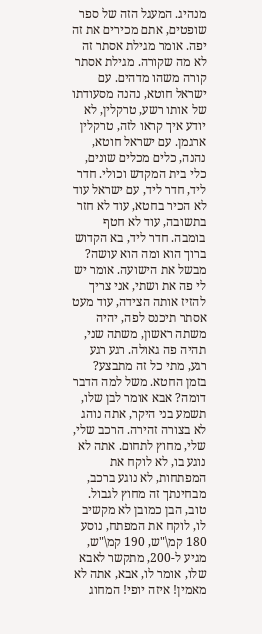מנהיג. המעגל הזה של ספר שופטים, אתם מכירים את זה יפה. אומר מגילת אסתר זה לא מה שקורה. מגילת אסתר קורה משהו מדהים. עם ישראל חוטא, נהנה מסעודתו של אותו רשע, טרקלין, לא יודע איך קראו לזה, טרקלין ארגמן. עם ישראל חוטא, נהנה, כלים מכלים שונים, כלי בית המקדש וכולי. חדר ליד, חדר ליד, עם ישראל עוד לא הכיר בחטא, עוד לא חזר בתשובה, עוד לא חטף בומבה. חדר ליד, בא הקדוש ברוך הוא ומה הוא עושה? מבשל את הישועה. אומר יש לי פה את ושתי, אני צריך להזיז אותה הצידה, עוד מעט אסתר תיכנס לפה, יהיה משתה ראשון, משתה שני, תהיה פה גאולה. רגע רגע רגע, מתי כל זה מתבצע? בזמן החטא. משל למה הדבר דומה? אבא אומר לבן שלו, תשמע בני היקר, אתה נוהג לא בצורה זהירה. הרכב שלי, שלי, מחוץ לתחום. אתה לא נוגע בו, לא לוקח את המפתחות, לא נוגע ברכב, מבחינתך זה מחוץ לגבול. טוב, הבן כמובן לא מקשיב לו, לוקח את המפתח, נוסע 180 קמ\"ש, 190 קמ\"ש, מגיע ל-200, מתקשר לאבא שלו, אומר לו, אבא, אתה לא מאמין! איזה יופי! המחוג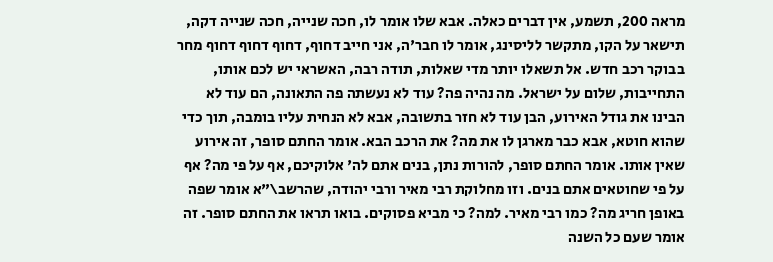מראה 200, תשמע, אין דברים כאלה. אבא שלו אומר לו, חכה שנייה, חכה שנייה דקה, תישאר על הקו, מתקשר לליסינג, אומר לו חבר'ה, אני חייב דחוף, דחוף דחוף דחוף מחר בבוקר רכב חדש. אל תשאלו יותר מדי שאלות, תודה רבה, האשראי יש לכם אותו, התחייבות, שלום על ישראל. מה נהיה פה? עוד לא נעשתה פה התאונה, הם עוד לא הבינו את גודל האירוע, הבן עוד לא חזר בתשובה, אבא לא הנחית עליו בומבה, תוך כדי שהוא חוטא, אבא כבר מארגן לו את מה? את הרכב הבא. אומר החתם סופר, זה אירוע שאין אותו. אומר החתם סופר, להורות נתן, בנים אתם לה' אלוקיכם, אף על פי מה? אף על פי שחוטאים אתם בנים. וזו מחלוקת רבי מאיר ורבי יהודה, שהרשב\"א אומר שפה באופן חריג מה? כמו רבי מאיר. למה? כי מביא פסוקים. בואו תראו את החתם סופר. זה אומר שעם כל השנה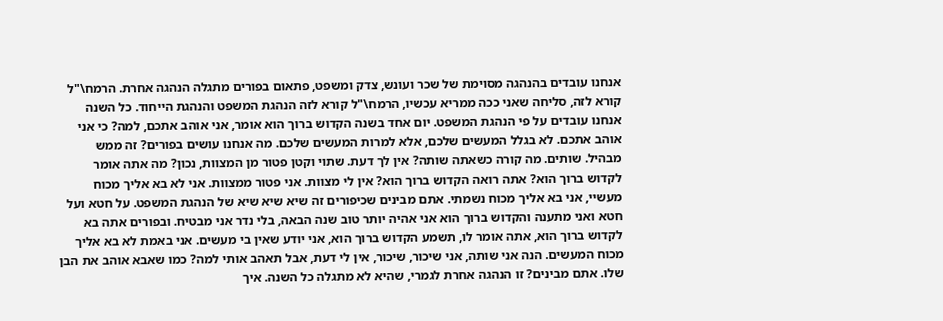אנחנו עובדים בהנהגה מסוימת של שכר ועונש, צדק ומשפט, פתאום בפורים מתגלה הנהגה אחרת. הרמח\"ל קורא לזה, סליחה שאני ככה ממריא עכשיו, הרמח\"ל קורא לזה הנהגת המשפט והנהגת הייחוד. כל השנה אנחנו עובדים על פי הנהגת המשפט. יום אחד בשנה הקדוש ברוך הוא אומר, אני אוהב אתכם, למה? כי אני אוהב אתכם. לא בגלל המעשים שלכם, אלא למרות המעשים שלכם. מה אנחנו עושים בפורים? זה ממש מבהיל. שותים. מה קורה כשאתה שותה? אין לך דעת. שתוי וקטן פטור מן המצוות, נכון? מה אתה אומר לקדוש ברוך הוא? אתה רואה הקדוש ברוך הוא? אין לי מצוות. אני פטור ממצוות. אני לא בא אליך מכוח מעשיי, אני בא אליך מכוח נשמתי. אתם מבינים שכיפורים זה שיא שיא שיא של הנהגת המשפט. על חטא ועל חטא ואני מתענה והקדוש ברוך הוא אני אהיה יותר טוב שנה הבאה, בלי נדר אני מבטיח. ובפורים אתה בא לקדוש ברוך הוא, אתה אומר לו, תשמע הקדוש ברוך הוא, אני יודע שאין בי מעשים. אני באמת לא בא אליך מכוח המעשים. הנה אני שותה, אני שיכור, שיכור, אין לי דעת, אבל תאהב אותי למה? כמו שאבא אוהב את הבן שלו. אתם מבינים? זו הנהגה אחרת לגמרי, שהיא לא מתגלה כל השנה. איך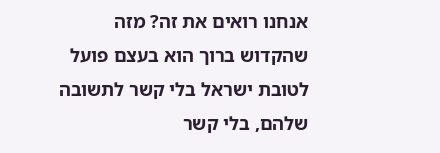אנחנו רואים את זה? מזה שהקדוש ברוך הוא בעצם פועל לטובת ישראל בלי קשר לתשובה שלהם, בלי קשר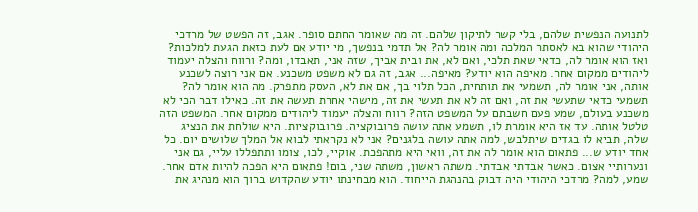לתנועה הנפשית שלהם, בלי קשר לתיקון שלהם. זה מה שאומר החתם סופר. אגב, זה הפשט של מרדכי היהודי שהוא בא לאסתר המלכה ומה אומר לה? אל תדמי בנפשך, מי יודע אם לעת כזאת הגעת למלכות? ואז הוא אומר לה, כדאי שאת תלכי, ואם לא, את ובית אביך, שזה אני, תאבדו, ומה? ורווח והצלה יעמוד ליהודים ממקום אחר. מאיפה הוא יודע? מאיפה... אגב, זה גם לא משפט משכנע. אם אני רוצה לשכנע אותה, אני אומר לה, תשמעי את תותחית, הכל תלוי בך, אם את לא, העסק מתפרק. מה הוא אומר לה? תשמעי כדאי שתעשי את זה, ואם זה לא את תעשי את זה, מישהי אחרת תעשה את זה. כאילו דבר הכי לא משכנע בעולם, שמע פעם חשבתם על המשפט הזה? רווח והצלה יעמוד ליהודים ממקום אחר. המשפט הזה טלטל אותה. עד אז היא אומרת לו, תשמע אתה עושה פרובוקציה. פרובוקציות. היא שולחת את הנציג שלה, תביא לו בגדים שיתלבש, למה אתה עושה בלגנים? אני לא נקראתי לבוא אל המלך שלושים יום. כל אחד יודע ש... פתאום הוא אומר לה את זה, וואי היא מתהפכת. אוקיי, לכו, צומו ותתפללו עליי, גם אני ונערותיי אצום. כאשר אבדתי אבדתי. משתה ראשון, משתה שני, בום! פתאום היא הפכה להיות אדם אחר. שמע, למה? מרדכי היהודי היה דבוק בהנהגת הייחוד. הוא מבחינתו יודע שהקדוש ברוך הוא מנהיג את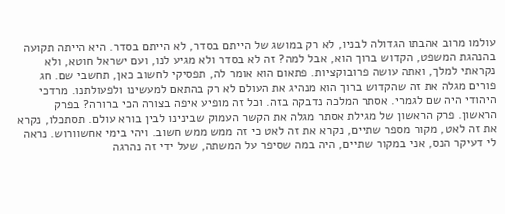עולמו מרוב אהבתו הגדולה לבניו, לא רק במושג של הייתם בסדר, לא הייתם בסדר. היא הייתה תקועה בהנהגת המשפט, הקדוש ברוך הוא, אבל למה? זה לא בסדר ולא מגיע לנו, ועם ישראל חוטא, ולא נקראתי למלך, ואתה עושה פרובוקציות. פתאום הוא אומר לה, תפסיקי לחשוב כאן, תחשבי שם. חג פורים מגלה את זה שהקדוש ברוך הוא מנהיג את העולם לא רק בהתאם למעשינו ולפעולתנו. מרדכי היהודי היה שם לגמרי. אסתר המלכה נדבקה בזה. וכל זה מופיע איפה בצורה הכי ברורה? בפרק הראשון. פרק הראשון של מגילת אסתר מגלה את הקשר העמוק שבינינו לבין בורא עולם. תסתכלו, נקרא את זה לאט, מקור מספר שתיים, נקרא את זה לאט כי זה ממש ממש חשוב. ויהי בימי אחשוורוש. נראה לי דעיקר הנס, אני במקור שתיים, היה במה שסיפר על המשתה, שעל ידי זה נהרגה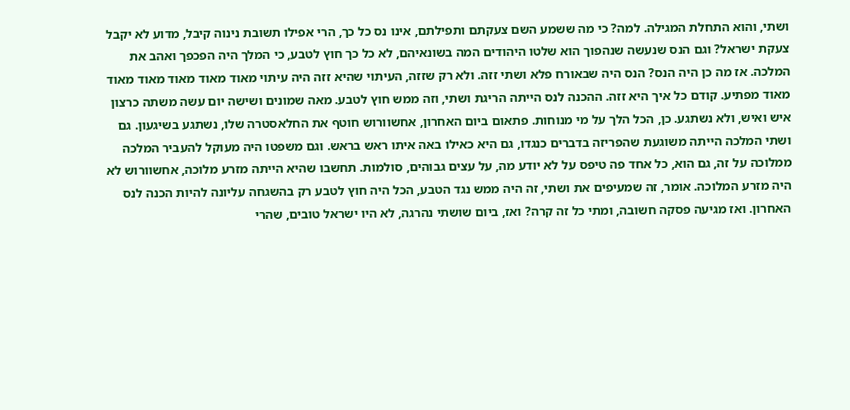ושתי, והוא התחלת המגילה. למה? כי מה ששמע השם צעקתם ותפילתם, אינו נס כל כך, הרי אפילו תשובת נינוה קיבל, מדוע לא יקבל צעקת ישראל? וגם הנס שנעשה שנהפוך הוא שלטו היהודים המה בשונאיהם, לא כל כך חוץ לטבע, כי המלך היה הפכפך ואהב את המלכה. אז מה כן היה הנס? הנס היה שבאורח פלא ושתי זזה. ולא רק שזזה, העיתוי שהיא זזה היה עיתוי מאוד מאוד מאוד מאוד מאוד מאוד מפתיע. קודם כל איך היא זזה. ההכנה לנס הייתה הריגת ושתי, וזה ממש חוץ לטבע. מאה שמונים ושישה יום עשה משתה כרצון איש ואיש, ולא נשתגע. כן, הכל הלך על מי מנוחות. פתאום ביום האחרון, אחשוורוש חוטף את החלאסטרה שלו, נשתגע בשיגעון. גם ושתי המלכה הייתה משוגעת שהפריזה בדברים כנגדו, גם היא כאילו באה איתו ראש בראש. וגם משפטו היה מעוקל להעביר המלכה ממלוכה על זה, גם הוא, כל אחד פה טיפס על לא יודע מה, על עצים גבוהים, סולמות. תחשבו שהיא הייתה מזרע מלוכה, אחשוורוש לא היה מזרע המלוכה. אומר, זה שמעיפים את ושתי, זה היה ממש נגד הטבע, הכל היה חוץ לטבע רק בהשגחה עליונה להיות הכנה לנס האחרון. ואז מגיעה פסקה חשובה, ומתי כל זה קרה? ואז, ביום שושתי נהרגה, לא היו ישראל טובים, שהרי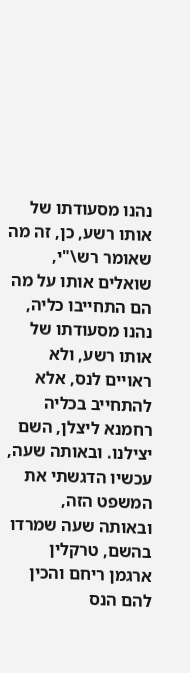נהנו מסעודתו של אותו רשע, כן, זה מה שאומר רש\"י, שואלים אותו על מה הם התחייבו כליה, נהנו מסעודתו של אותו רשע, ולא ראויים לנס, אלא להתחייב בכליה רחמנא ליצלן, השם יצילנו. ובאותה שעה, עכשיו הדגשתי את המשפט הזה, ובאותה שעה שמרדו בהשם, טרקלין ארגמן ריחם והכין להם הנס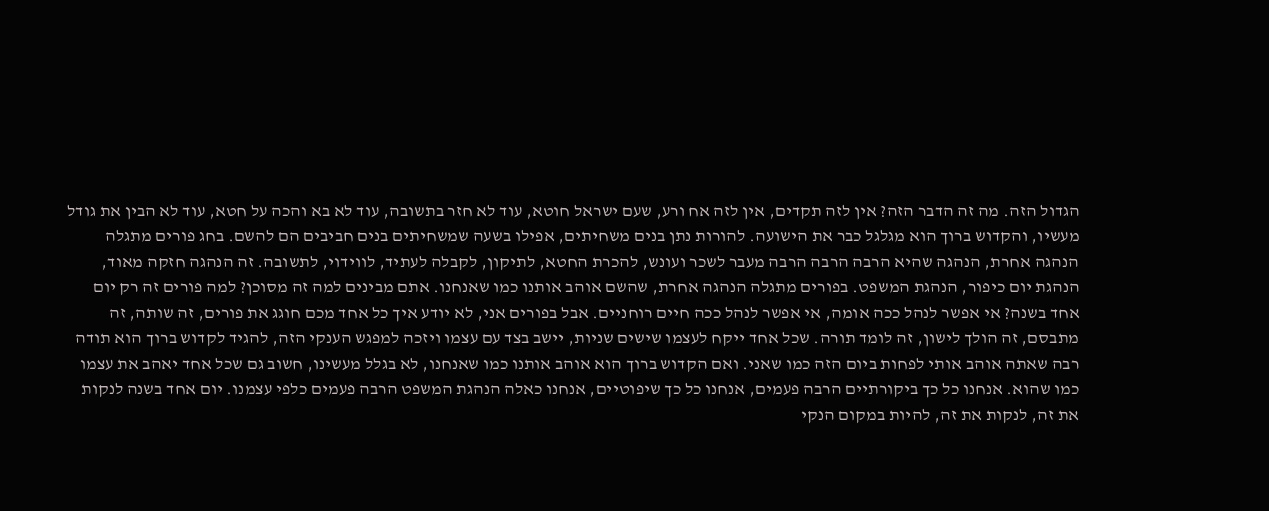הגדול הזה. מה זה הדבר הזה? אין לזה תקדים, אין לזה אח ורע, שעם ישראל חוטא, עוד לא חזר בתשובה, עוד לא בא והכה על חטא, עוד לא הבין את גודל מעשיו, והקדוש ברוך הוא מגלגל כבר את הישועה. להורות נתן בנים משחיתים, אפילו בשעה שמשחיתים בנים חביבים הם להשם. בחג פורים מתגלה הנהגה אחרת, הנהגה שהיא הרבה הרבה הרבה מעבר לשכר ועונש, להכרת החטא, לתיקון, לקבלה לעתיד, לווידוי, לתשובה. זה הנהגה חזקה מאוד, הנהגת יום כיפור, הנהגת המשפט. בפורים מתגלה הנהגה אחרת, שהשם אוהב אותנו כמו שאנחנו. אתם מבינים למה זה מסוכן? למה פורים זה רק יום אחד בשנה? אי אפשר לנהל ככה אומה, אי אפשר לנהל ככה חיים רוחניים. אבל בפורים אני, לא יודע איך כל אחד מכם חוגג את פורים, זה שותה, זה מתבסם, זה הולך לישון, זה לומד תורה. שכל אחד ייקח לעצמו שישים שניות, יישב בצד עם עצמו ויזכה למפגש הענקי הזה, להגיד לקדוש ברוך הוא תודה רבה שאתה אוהב אותי לפחות ביום הזה כמו שאני. ואם הקדוש ברוך הוא אוהב אותנו כמו שאנחנו, לא בגלל מעשינו, חשוב גם שכל אחד יאהב את עצמו כמו שהוא. אנחנו כל כך ביקורתיים הרבה פעמים, אנחנו כל כך שיפוטיים, אנחנו כאלה הנהגת המשפט הרבה פעמים כלפי עצמנו. יום אחד בשנה לנקות את זה, לנקות את זה, להיות במקום הנקי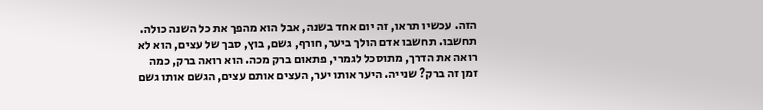הזה. עכשיו תראו, זה יום אחד בשנה, אבל הוא מהפך את כל השנה כולה. תחשבו. תחשבו אדם הולך ביער, חורף, גשם, בוץ, סבך של עצים, הוא לא רואה את הדרך, מתוסכל לגמרי, פתאום ברק מכה. הוא רואה ברק, כמה זמן זה ברק? שנייה. היער אותו יער, העצים אותם עצים, הגשם אותו גשם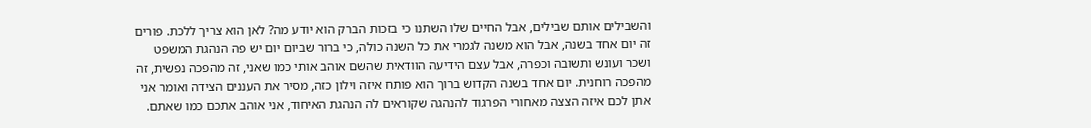והשבילים אותם שבילים, אבל החיים שלו השתנו כי בזכות הברק הוא יודע מה? לאן הוא צריך ללכת. פורים זה יום אחד בשנה, אבל הוא משנה לגמרי את כל השנה כולה, כי ברור שביום יום יש פה הנהגת המשפט ושכר ועונש ותשובה וכפרה, אבל עצם הידיעה הוודאית שהשם אוהב אותי כמו שאני, זה מהפכה נפשית, זה מהפכה רוחנית. יום אחד בשנה הקדוש ברוך הוא פותח איזה וילון כזה, מסיר את העננים הצידה ואומר אני אתן לכם איזה הצצה מאחורי הפרגוד להנהגה שקוראים לה הנהגת האיחוד, אני אוהב אתכם כמו שאתם.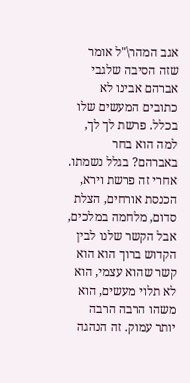אגב המהר\"ל אומר שזה הסיבה שלגבי אברהם אבינו לא כתובים המעשים שלו בכלל. פרשת לך לך, למה הוא בחר באברהם? בגלל נשמתו. אחרי זה פרשת וירא, הכנסת אורחים, הצלת סדום, מלחמה במלכים, אבל הקשר שלנו לבין הקדוש ברוך הוא הוא קשר שהוא עצמי, הוא לא תלוי מעשים, הוא משהו הרבה הרבה יותר עמוק. זה הנהגה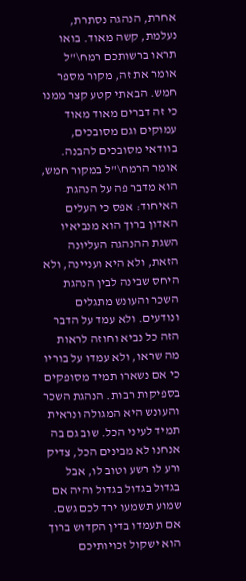אחרת, הנהגה נסתרת, נעלמת, קשה מאוד. בואו תראו ברשותכם רמח\"ל אומר את זה, מקור מספר חמש. הבאתי קטע קצר ממנו כי זה דברים מאוד מאוד עמוקים וגם מסובכים, בוודאי מסובכים להבנה. אומר הרמח\"ל במקור חמש, הוא מדבר פה על הנהגת האיחוד: אפס כי העלים האדון ברוך הוא מנביאיו השגת ההנהגה העליונה הזאת, ולא היא ועניינה, ולא היחס שבינה לבין הנהגת השכר והעונש מתגלים ונודעים. ולא עמד על הדבר הזה כל נביא וחוזה לראות מה שראו, ולא עמדו על בוריו כי אם נשארו תמיד מסופקים בספיקות רבות. הנהגת השכר והעונש היא המגולה ונראית תמיד לעיני הכל. שוב גם בה אנחנו לא מבינים הכל, צדיק ורע לו רשע וטוב לו, אבל בגדול בגדול בגדול והיה אם שמוע תשמעו ירד לכם גשם. אם תעמדו בדין הקדוש ברוך הוא ישקול זכויותיכם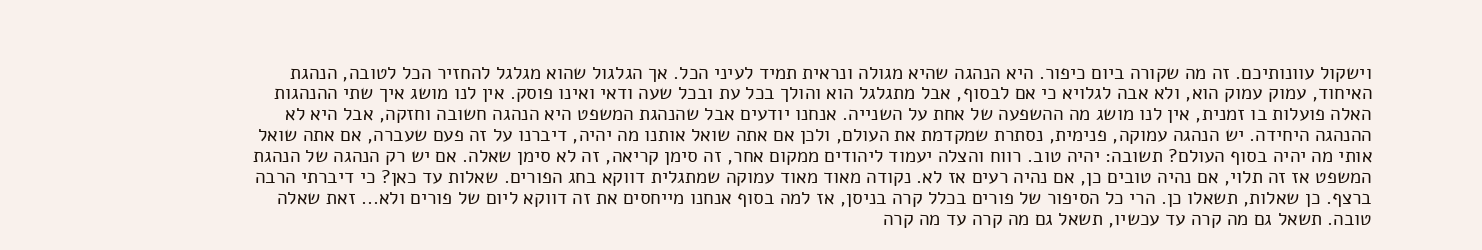וישקול עוונותיכם. זה מה שקורה ביום כיפור. היא הנהגה שהיא מגולה ונראית תמיד לעיני הכל. אך הגלגול שהוא מגלגל להחזיר הכל לטובה, הנהגת האיחוד, עמוק עמוק הוא, ולא אבה לגלויא כי אם לבסוף, אבל מתגלגל הוא והולך בכל עת ובכל שעה ודאי ואינו פוסק. אין לנו מושג איך שתי ההנהגות האלה פועלות בו זמנית, אין לנו מושג מה ההשפעה של אחת על השנייה. אנחנו יודעים אבל שהנהגת המשפט היא הנהגה חשובה וחזקה, אבל היא לא ההנהגה היחידה. יש הנהגה עמוקה, פנימית, נסתרת שמקדמת את העולם, ולכן אם אתה שואל אותנו מה יהיה, דיברנו על זה פעם שעברה, אם אתה שואל אותי מה יהיה בסוף העולם? תשובה: יהיה טוב. רווח והצלה יעמוד ליהודים ממקום אחר, זה סימן קריאה, זה לא סימן שאלה. אם יש רק הנהגה של הנהגת המשפט אז זה תלוי, אם נהיה טובים כן, אם נהיה רעים אז לא. נקודה מאוד מאוד עמוקה שמתגלית דווקא בחג הפורים. שאלות עד כאן? כי דיברתי הרבה ברצף. כן שאלות, תשאלו כן. הרי כל הסיפור של פורים בכלל קרה בניסן, אז למה בסוף אנחנו מייחסים את זה דווקא ליום של פורים ולא... זאת שאלה טובה. תשאל גם מה קרה עד עכשיו, תשאל גם מה קרה עד מה קרה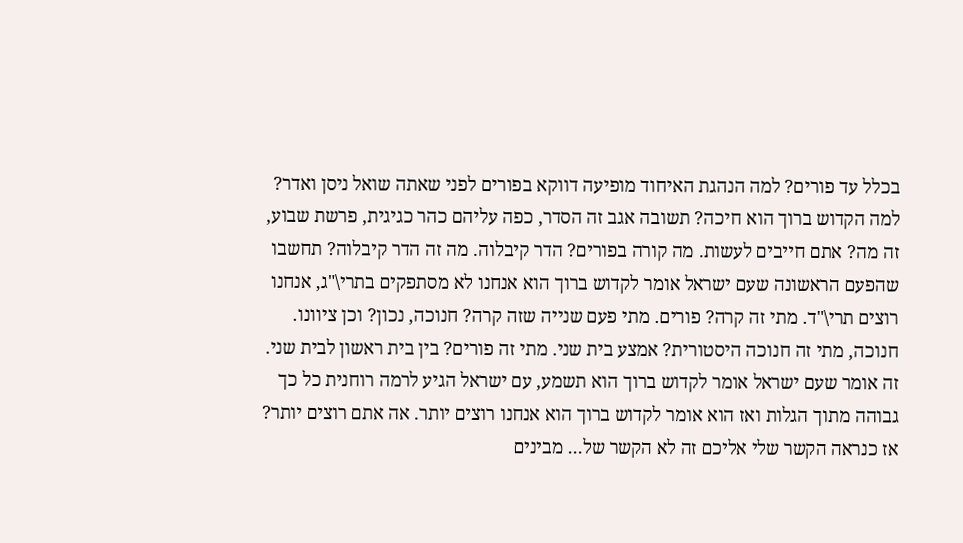בכלל עד פורים? למה הנהגת האיחוד מופיעה דווקא בפורים לפני שאתה שואל ניסן ואדר? למה הקדוש ברוך הוא חיכה? תשובה אגב זה הסדר, כפה עליהם כהר כגיגית, פרשת שבוע, זה מה? אתם חייבים לעשות. מה קורה בפורים? הדר קיבלוה. מה זה הדר קיבלוה? תחשבו שהפעם הראשונה שעם ישראל אומר לקדוש ברוך הוא אנחנו לא מסתפקים בתרי\"ג, אנחנו רוצים תרי\"ד. מתי זה קרה? פורים. מתי פעם שנייה שזה קרה? חנוכה, נכון? וכן ציוונו. חנוכה, מתי זה חנוכה היסטורית? אמצע בית שני. מתי זה פורים? בין בית ראשון לבית שני. זה אומר שעם ישראל אומר לקדוש ברוך הוא תשמע, עם ישראל הגיע לרמה רוחנית כל כך גבוהה מתוך הגלות ואז הוא אומר לקדוש ברוך הוא אנחנו רוצים יותר. אה אתם רוצים יותר? אז כנראה הקשר שלי אליכם זה לא הקשר של... מבינים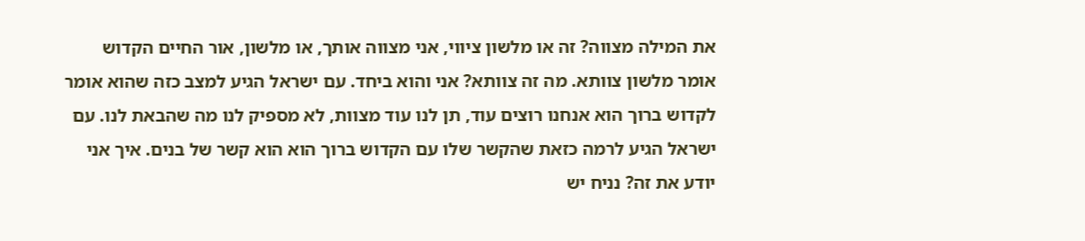את המילה מצווה? זה או מלשון ציווי, אני מצווה אותך, או מלשון, אור החיים הקדוש אומר מלשון צוותא. מה זה צוותא? אני והוא ביחד. עם ישראל הגיע למצב כזה שהוא אומר לקדוש ברוך הוא אנחנו רוצים עוד, תן לנו עוד מצוות, לא מספיק לנו מה שהבאת לנו. עם ישראל הגיע לרמה כזאת שהקשר שלו עם הקדוש ברוך הוא הוא קשר של בנים. איך אני יודע את זה? נניח יש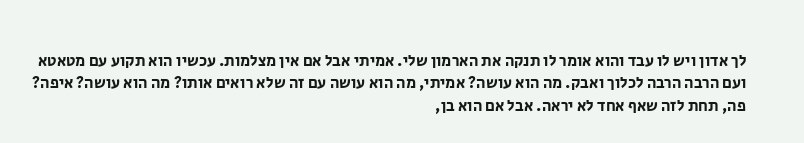לך אדון ויש לו עבד והוא אומר לו תנקה את הארמון שלי. אמיתי אבל אם אין מצלמות. עכשיו הוא תקוע עם מטאטא ועם הרבה הרבה לכלוך ואבק. מה הוא עושה? אמיתי, מה הוא עושה עם זה שלא רואים אותו? מה הוא עושה? איפה? פה, תחת לזה שאף אחד לא יראה. אבל אם הוא בן,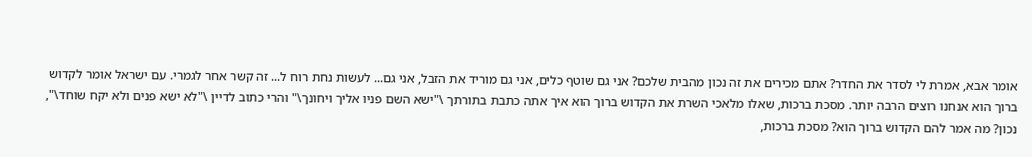אומר אבא, אמרת לי לסדר את החדר? אתם מכירים את זה נכון מהבית שלכם? אני גם שוטף כלים, אני גם מוריד את הזבל, אני גם... לעשות נחת רוח ל... זה קשר אחר לגמרי. עם ישראל אומר לקדוש ברוך הוא אנחנו רוצים הרבה יותר. מסכת ברכות, שאלו מלאכי השרת את הקדוש ברוך הוא איך אתה כתבת בתורתך \"ישא השם פניו אליך ויחונך\" והרי כתוב לדיין \"לא ישא פנים ולא יקח שוחד\", נכון? מה אמר להם הקדוש ברוך הוא? מסכת ברכות,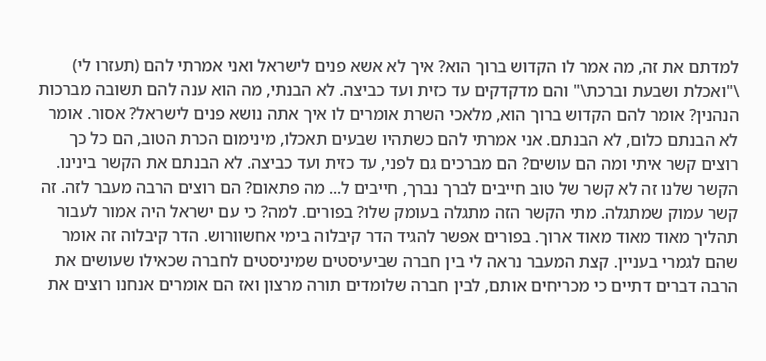למדתם את זה, מה אמר לו הקדוש ברוך הוא? איך לא אשא פנים לישראל ואני אמרתי להם (תעזרו לי) \"ואכלת ושבעת וברכת\" והם מדקדקים עד כזית ועד כביצה. לא הבנתי, מה הוא ענה להם תשובה מברכות הנהנין? אומר להם הקדוש ברוך הוא, מלאכי השרת אומרים לו איך אתה נושא פנים לישראל? אסור. אומר לא הבנתם כלום, לא הבנתם. אני אמרתי להם כשתהיו שבעים תאכלו, מינימום הכרת הטוב, הם כל כך רוצים קשר איתי ומה הם עושים? הם מברכים גם לפני, עד כזית ועד כביצה. לא הבנתם את הקשר בינינו. הקשר שלנו זה לא קשר של טוב חייבים לברך נברך, חייבים ל... מה פתאום? הם רוצים הרבה מעבר לזה. זה קשר עמוק שמתגלה. מתי הקשר הזה מתגלה בעומק שלו? בפורים. למה? כי עם ישראל היה אמור לעבור תהליך מאוד מאוד מאוד ארוך. בפורים אפשר להגיד הדר קיבלוה בימי אחשוורוש. הדר קיבלוה זה אומר שהם לגמרי בעניין. קצת המעבר נראה לי בין חברה שביעיסטים שמיניסטים לחברה שכאילו שעושים את הרבה דברים דתיים כי מכריחים אותם, לבין חברה שלומדים תורה מרצון ואז הם אומרים אנחנו רוצים את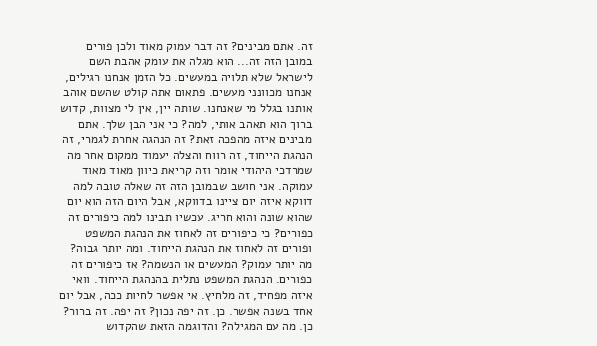זה. אתם מבינים? זה דבר עמוק מאוד ולכן פורים במובן הזה זה... הוא מגלה את עומק אהבת השם לישראל שלא תלויה במעשים. כל הזמן אנחנו רגילים, אנחנו מכוונני מעשים. פתאום אתה קולט שהשם אוהב אותנו בגלל מי שאנחנו. שותה יין, אין לי מצוות, קדוש ברוך הוא תאהב אותי, למה? כי אני הבן שלך. אתם מבינים איזה מהפכה זאת? זה הנהגה אחרת לגמרי, זה הנהגת הייחוד, זה רווח והצלה יעמוד ממקום אחר מה שמרדכי היהודי אומר וזה קריאת כיוון מאוד מאוד עמוקה. אני חושב שבמובן הזה זה שאלה טובה למה דווקא איזה יום ציינו בדווקא, אבל היום הזה הוא יום שהוא שונה והוא חריג. עכשיו תבינו למה כיפורים זה כפורים? כי כיפורים זה לאחוז את הנהגת המשפט ופורים זה לאחוז את הנהגת הייחוד. ומה יותר גבוה? מה יותר עמוק? המעשים או הנשמה? אז כיפורים זה כפורים. הנהגת המשפט נתלית בהנהגת הייחוד. וואי איזה מפחיד, זה מלחיץ. אי אפשר לחיות ככה, אבל יום אחד בשנה אפשר. כן. זה יפה נכון? זה יפה. זה ברור? כן. מה עם המגילה? והדוגמה הזאת שהקדוש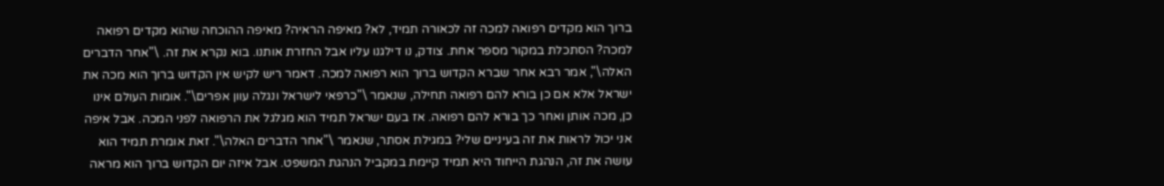ברוך הוא מקדים רפואה למכה זה לכאורה תמיד, לא? מאיפה הראיה? מאיפה ההוכחה שהוא מקדים רפואה למכה? הסתכלת במקור מספר אחת. צודק, נו דילגנו עליו אבל החזרת אותנו. בוא נקרא את זה. \"אחר הדברים האלה\", אמר רבא אחר שברא הקדוש ברוך הוא רפואה למכה. דאמר ריש לקיש אין הקדוש ברוך הוא מכה את ישראל אלא אם כן בורא להם רפואה תחילה, שנאמר \"כרפאי לישראל ונגלה עוון אפרים\". אומות העולם אינו כן, מכה אותן ואחר כך בורא להם רפואה. אז בעם ישראל תמיד הוא מגלגל את הרפואה לפני המכה. אבל איפה אני יכול לראות את זה בעיניים שלי? במגילת אסתר, שנאמר \"אחר הדברים האלה\". זאת אומרת תמיד הוא עושה את זה, הנהגת הייחוד היא תמיד קיימת במקביל הנהגת המשפט. אבל איזה יום הקדוש ברוך הוא מראה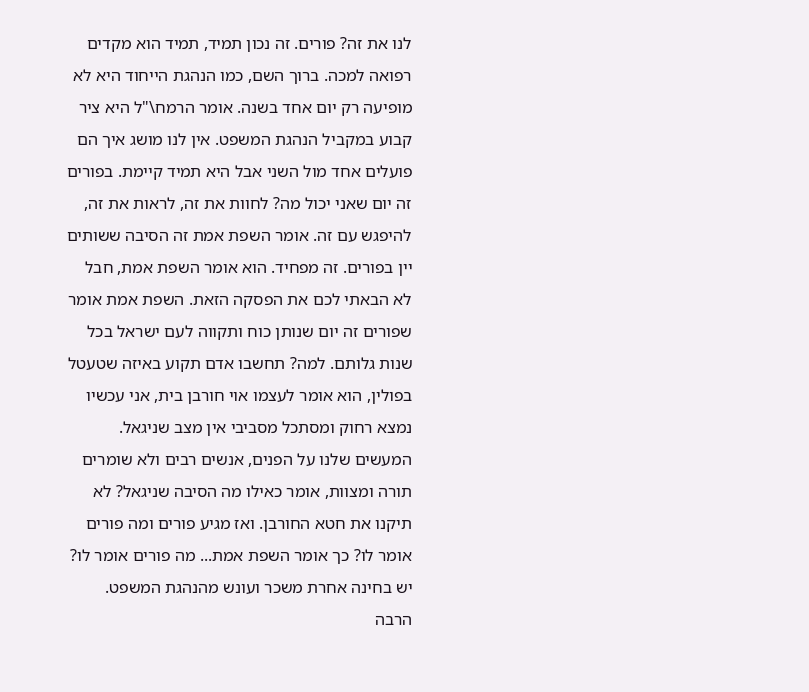לנו את זה? פורים. זה נכון תמיד, תמיד הוא מקדים רפואה למכה. ברוך השם, כמו הנהגת הייחוד היא לא מופיעה רק יום אחד בשנה. אומר הרמח\"ל היא ציר קבוע במקביל הנהגת המשפט. אין לנו מושג איך הם פועלים אחד מול השני אבל היא תמיד קיימת. בפורים זה יום שאני יכול מה? לחוות את זה, לראות את זה, להיפגש עם זה. אומר השפת אמת זה הסיבה ששותים יין בפורים. זה מפחיד. הוא אומר השפת אמת, חבל לא הבאתי לכם את הפסקה הזאת. השפת אמת אומר שפורים זה יום שנותן כוח ותקווה לעם ישראל בכל שנות גלותם. למה? תחשבו אדם תקוע באיזה שטעטל בפולין, הוא אומר לעצמו אוי חורבן בית, אני עכשיו נמצא רחוק ומסתכל מסביבי אין מצב שניגאל. המעשים שלנו על הפנים, אנשים רבים ולא שומרים תורה ומצוות, אומר כאילו מה הסיבה שניגאל? לא תיקנו את חטא החורבן. ואז מגיע פורים ומה פורים אומר לו? כך אומר השפת אמת... מה פורים אומר לו? יש בחינה אחרת משכר ועונש מהנהגת המשפט. הרבה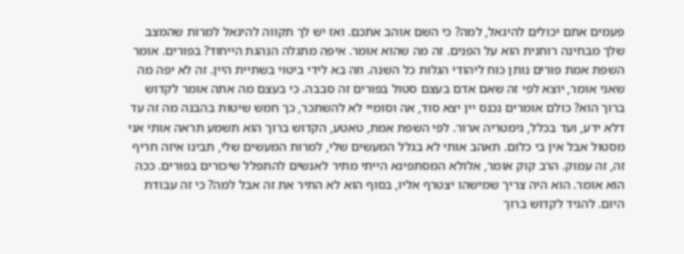פעמים אתם יכולים להיגאל, למה? כי השם אוהב אתכם. ואז יש לך תקווה להיגאל למרות שהמצב שלך מבחינה רוחנית הוא על הפנים. זה מה שהוא אומר. איפה מתגלה הנהגת הייחוד? בפורים. אומר השפת אמת פורים נותן כוח ליהודי הגלות כל השנה. וזה בא לידי ביטוי בשתיית היין. זה לא יפה מה שאני אומר, יוצא לפי זה שאם אדם בעצם סטול בפורים זה סבבה. כי בעצם מה אתה אומר לקדוש ברוך הוא? כולם אומרים נכנס יין יצא סוד, אה וסומיי לא להשתכר, כך חמש שיטות בהבנה מה זה עד דלא ידע, ועד בכלל, גימטריה ארור. לפי השפת אמת, טאטע, הקדוש ברוך הוא תשמע תראה אותי אני מסטול אבל אין בי כלום. תאהב אותי לא בגלל המעשים שלי, למרות המעשים שלי, תבינו איזה חריף זה, זה עמוק. הרב קוק אומר, אלולא המסתפינא הייתי מתיר לאנשים להתפלל שיכורים בפורים. ככה הוא אומר. הוא היה צריך שמישהו יצטרף אליו, בסוף הוא לא התיר את זה אבל למה? כי זה עבודת היום. להגיד לקדוש ברוך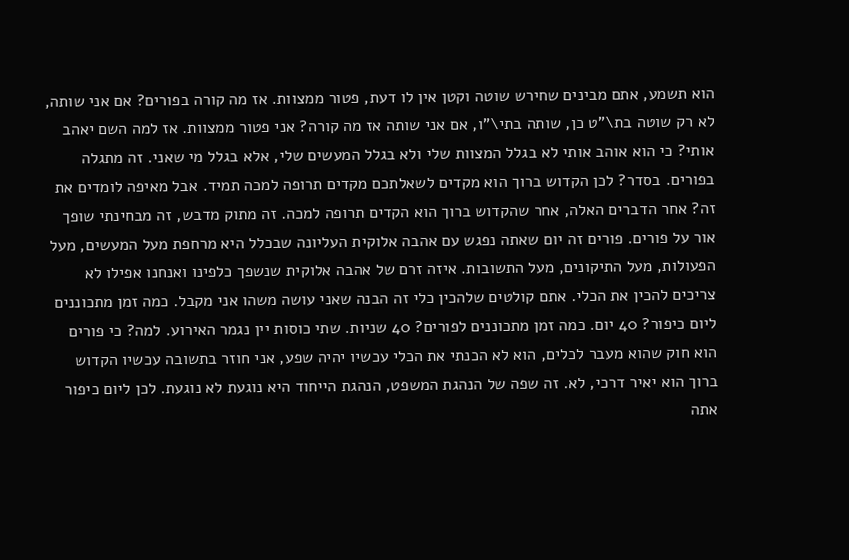הוא תשמע, אתם מבינים שחירש שוטה וקטן אין לו דעת, פטור ממצוות. אז מה קורה בפורים? אם אני שותה, לא רק שוטה בת\"ט כן, שותה בתי\"ו, אם אני שותה אז מה קורה? אני פטור ממצוות. אז למה השם יאהב אותי? כי הוא אוהב אותי לא בגלל המצוות שלי ולא בגלל המעשים שלי, אלא בגלל מי שאני. זה מתגלה בפורים. בסדר? לכן הקדוש ברוך הוא מקדים לשאלתכם מקדים תרופה למכה תמיד. אבל מאיפה לומדים את זה? אחר הדברים האלה, אחר שהקדוש ברוך הוא הקדים תרופה למכה. זה מתוק מדבש, זה מבחינתי שופך אור על פורים. פורים זה יום שאתה נפגש עם אהבה אלוקית העליונה שבכלל היא מרחפת מעל המעשים, מעל הפעולות, מעל התיקונים, מעל התשובות. איזה זרם של אהבה אלוקית שנשפך כלפינו ואנחנו אפילו לא צריכים להכין את הכלי. אתם קולטים שלהכין כלי זה הבנה שאני עושה משהו אני מקבל. כמה זמן מתכוננים ליום כיפור? 40 יום. כמה זמן מתכוננים לפורים? 40 שניות. שתי כוסות יין נגמר האירוע. למה? כי פורים הוא חוק שהוא מעבר לכלים, הוא לא הכנתי את הכלי עכשיו יהיה שפע, אני חוזר בתשובה עכשיו הקדוש ברוך הוא יאיר דרכי, לא. זה שפה של הנהגת המשפט, הנהגת הייחוד היא נוגעת לא נוגעת. לכן ליום כיפור אתה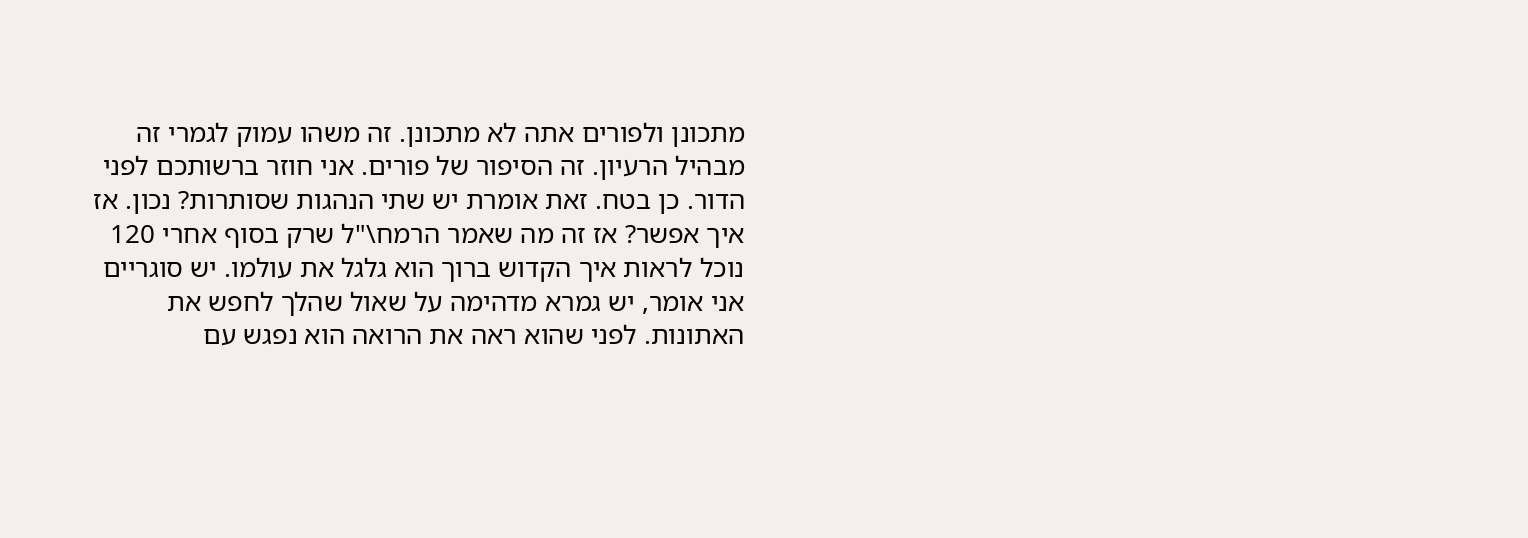מתכונן ולפורים אתה לא מתכונן. זה משהו עמוק לגמרי זה מבהיל הרעיון. זה הסיפור של פורים. אני חוזר ברשותכם לפני הדור. כן בטח. זאת אומרת יש שתי הנהגות שסותרות? נכון. אז איך אפשר? אז זה מה שאמר הרמח\"ל שרק בסוף אחרי 120 נוכל לראות איך הקדוש ברוך הוא גלגל את עולמו. יש סוגריים אני אומר, יש גמרא מדהימה על שאול שהלך לחפש את האתונות. לפני שהוא ראה את הרואה הוא נפגש עם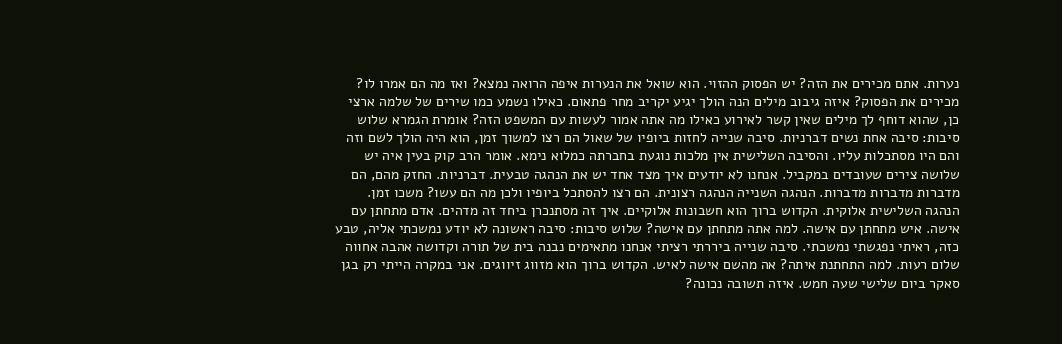נערות. אתם מכירים את הזה? יש הפסוק ההזוי. הוא שואל את הנערות איפה הרואה נמצא? ואז מה הם אמרו לו? מכירים את הפסוק? איזה גיבוב מילים הנה הולך יגיע יקריב מחר פתאום. כאילו נשמע כמו שירים של שלמה ארצי כן, שהוא דוחף לך מילים שאין קשר לאירוע כאילו מה אתה אמור לעשות עם המשפט הזה? אומרת הגמרא שלוש סיבות: סיבה אחת נשים דברניות. סיבה שנייה לחזות ביופיו של שאול הם רצו למשוך זמן, הוא היה הולך לשם וזה והם היו מסתכלות עליו. והסיבה השלישית אין מלכות נוגעת בחברתה כמלוא נימא. אומר הרב קוק בעין איה יש שלושה צירים שעובדים במקביל. אנחנו לא יודעים איך מצד אחד יש את הנהגה טבעית. דברניות. החזק מהם, הם מדברות מדברות מדברות. הנהגה השנייה הנהגה רצונית. הם רצו להסתכל ביופיו ולכן מה הם עשו? משכו זמן. הנהגה השלישית אלוקית. הקדוש ברוך הוא חשבונות אלוקיים. איך זה מסתנכרן ביחד זה מדהים. אדם מתחתן עם אישה. איש מתחתן עם אישה. למה אתה מתחתן עם אישה? שלוש סיבות: סיבה ראשונה לא יודע נמשכתי אליה, טבע כזה, ראיתי נפגשתי נמשכתי. סיבה שנייה ביררתי רציתי אנחנו מתאימים נבנה בית של תורה וקדושה אהבה אחווה שלום רעות. למה התחתנת איתה? אה מהשם אישה לאיש. הקדוש ברוך הוא מזווג זיווגים. אני במקרה הייתי רק בגן סאקר ביום שלישי שעה חמש. איזה תשובה נכונה?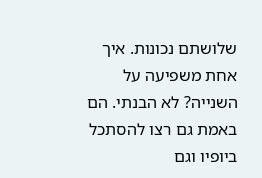שלושתם נכונות. איך אחת משפיעה על השנייה? לא הבנתי. הם באמת גם רצו להסתכל ביופיו וגם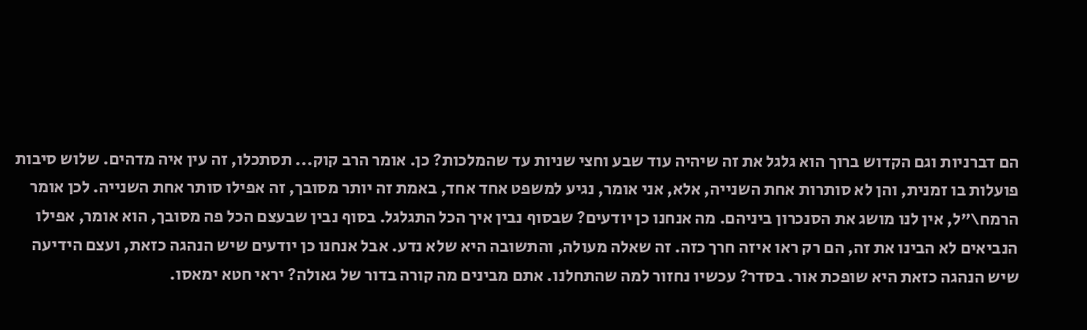הם דברניות וגם הקדוש ברוך הוא גלגל את זה שיהיה עוד שבע וחצי שניות עד שהמלכות? כן. אומר הרב קוק... תסתכלו, זה עין איה מדהים. שלוש סיבות פועלות בו זמנית, והן לא סותרות אחת השנייה, אלא, אני אומר, נגיע למשפט אחד אחד, באמת זה יותר מסובך, זה אפילו סותר אחת השנייה. לכן אומר הרמח\"ל, אין לנו מושג את הסנכרון ביניהם. מה אנחנו כן יודעים? שבסוף נבין איך הכל התגלגל. בסוף נבין שבעצם הכל פה מסובך, הוא אומר, אפילו הנביאים לא הבינו את זה, הם רק ראו איזה חרך כזה. זה שאלה מעולה, והתשובה היא שלא נדע. אבל אנחנו כן יודעים שיש הנהגה כזאת, ועצם הידיעה שיש הנהגה כזאת היא שופכת אור. בסדר? עכשיו נחזור למה שהתחלנו. אתם מבינים מה קורה בדור של גאולה? יראי חטא ימאסו.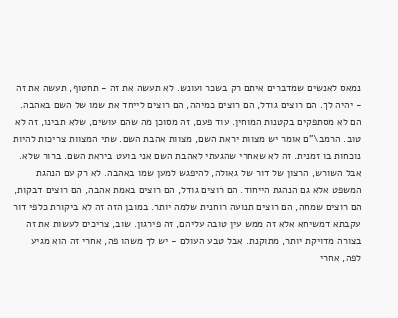נמאס לאנשים שמדברים איתם רק בשכר ועונש. לא תעשה את זה - תחטוף, תעשה את זה - יהיה לך. הם רוצים גודל, הם רוצים כמיהה, הם רוצים לייחד את שמו של השם באהבה. הם לא מסתפקים בקטנות המוחין. עוד פעם, זה מסוכן מה שהם עושים, שלא תבינו, זה לא טוב. הרמב\"ם אומר יש מצוות יראת השם, מצוות אהבת השם. שתי המצוות צריכות להיות נוכחות בו זמנית. זה לא שאחרי שהגעתי לאהבת השם אני בועט ביראת השם. ברור שלא. אבל השורש, הרצון של דור של גאולה, להיפגש למען שמו באהבה. לא רק עם הנהגת המשפט אלא גם הנהגת הייחוד. הם רוצים גודל, הם רוצים באמת אהבה, הם רוצים דבקות, הם רוצים שמחה, הם רוצים תנועה רוחנית שלמה יותר. במובן הזה זה לא ביקורת כלפי דור עקבתא דמשיחא אלא זה ממש עין טובה עליהם, זה פירגון. שוב, צריכים לעשות את זה בצורה מדויקת יותר, מתוקנת. אבל טבע העולם - יש לך משהו פה, אחרי זה הוא מגיע לפה, אחרי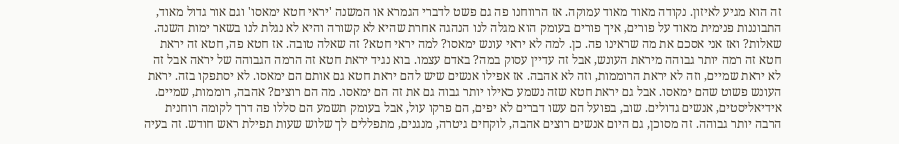זה הוא מגיע לאיזון. נקודה מאוד מאוד עמוקה. אז הרווחנו פה גם פשט לדברי הגמרא או המשנה 'יראי חטא ימאסו' וגם אור גדול מאוד, התבוננות פנימית מאוד על פורים, איך פורים בעומק הוא מגלה לנו הנהגה אחרת שהיא לא קשורה והיא לא נגלת לנו בשאר ימות השנה. שאלות? ואז אני אסכם את מה שראינו פה. כן. למה לא יראי עונש ימאסו? למה יראי חטא? זה שאלה טובה. אז חטא פה, חטא זה יראת חטא זה רמה יותר גבוהה מיראת העונש, אבל זה עדיין עסוק במה? באדם עצמו. בוא נגיד יראת חטא זה הרמה הגבוהה של יראה אבל זה לא יראת שמיים, וזה לא יראת הרוממות, וזה לא אהבה. אז אפילו אנשים שיש להם יראת חטא גם אותם הם ימאסו. לא יסתפקו בזה. יראת העונש פשוט שהם ימאסו. אבל גם יראת חטא שזה נשמע כאילו יותר גבוה גם את זה הם ימאסו. מה הם רוצים? אהבה, רוממות, שמיים. אידיאליסטים, אנשים גדולים. שוב, בפועל הם עשו דברים לא יפים, הם פרקו עול, אבל בעומק תשמע הם סללו פה דרך לקומה רוחנית הרבה יותר גבוהה. זה מסוכן, גם היום אנשים רוצים אהבה, לוקחים גיטרה, מנגנים, מתפללים לך שלוש שעות תפילת ראש חודש. זה בעיה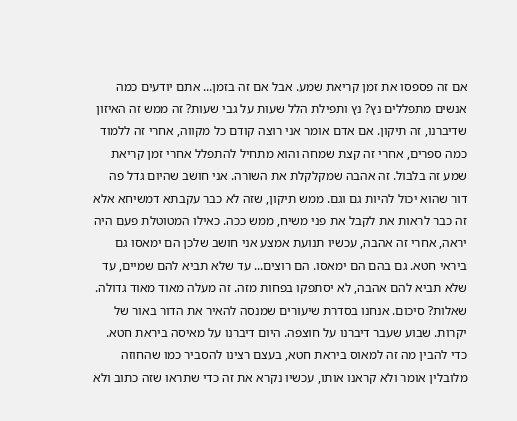אם זה פספסו את זמן קריאת שמע. אבל אם זה בזמן... אתם יודעים כמה אנשים מתפללים נץ? נץ ותפילת הלל שעות על גבי שעות? זה ממש זה האיזון שדיברנו, זה תיקון. אם אדם אומר אני רוצה קודם כל מקווה, אחרי זה ללמוד כמה ספרים, אחרי זה קצת שמחה והוא מתחיל להתפלל אחרי זמן קריאת שמע זה בלבול. זה אהבה שמקלקלת את השורה. אני חושב שהיום גדל פה דור שהוא יכול להיות גם וגם. ממש תיקון, שזה לא כבר עקבתא דמשיחא אלא זה כבר לראות את לקבל את פני משיח, ממש ככה. כאילו המטוטלת פעם היה יראה, אחרי זה אהבה, עכשיו תנועת אמצע אני חושב שלכן הם ימאסו גם ביראי חטא. גם בהם הם ימאסו. הם רוצים... עד שלא תביא להם שמיים, עד שלא תביא להם אהבה, לא יסתפקו בפחות מזה. זה מעלה מאוד מאוד גדולה. שאלות? סיכום. אנחנו בסדרת שיעורים שמנסה להאיר את הדור באור של יקרות. שבוע שעבר דיברנו על חוצפה. היום דיברנו על מאיסה ביראת חטא. כדי להבין מה זה למאוס ביראת חטא, בעצם רצינו להסביר כמו שהחוזה מלובלין אומר ולא קראנו אותו, עכשיו נקרא את זה כדי שתראו שזה כתוב ולא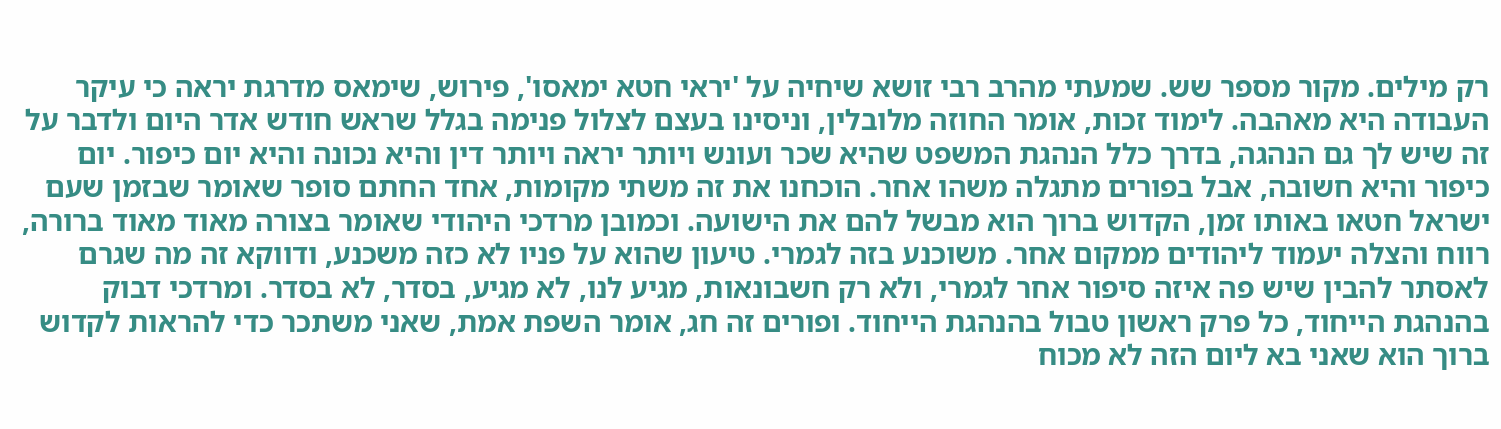רק מילים. מקור מספר שש. שמעתי מהרב רבי זושא שיחיה על 'יראי חטא ימאסו', פירוש, שימאס מדרגת יראה כי עיקר העבודה היא מאהבה. לימוד זכות, אומר החוזה מלובלין, וניסינו בעצם לצלול פנימה בגלל שראש חודש אדר היום ולדבר על זה שיש לך גם הנהגה, בדרך כלל הנהגת המשפט שהיא שכר ועונש ויותר יראה ויותר דין והיא נכונה והיא יום כיפור. יום כיפור והיא חשובה, אבל בפורים מתגלה משהו אחר. הוכחנו את זה משתי מקומות, אחד החתם סופר שאומר שבזמן שעם ישראל חטאו באותו זמן, הקדוש ברוך הוא מבשל להם את הישועה. וכמובן מרדכי היהודי שאומר בצורה מאוד מאוד ברורה, רווח והצלה יעמוד ליהודים ממקום אחר. משוכנע בזה לגמרי. טיעון שהוא על פניו לא כזה משכנע, ודווקא זה מה שגרם לאסתר להבין שיש פה איזה סיפור אחר לגמרי, ולא רק חשבונאות, מגיע לנו, לא מגיע, בסדר, לא בסדר. ומרדכי דבוק בהנהגת הייחוד, כל פרק ראשון טבול בהנהגת הייחוד. ופורים זה חג, אומר השפת אמת, שאני משתכר כדי להראות לקדוש ברוך הוא שאני בא ליום הזה לא מכוח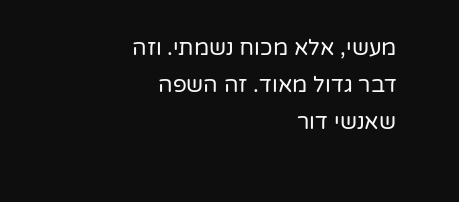מעשי, אלא מכוח נשמתי. וזה דבר גדול מאוד. זה השפה שאנשי דור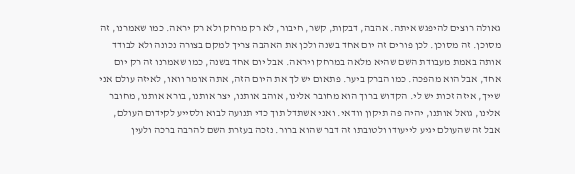גאולה רוצים להיפגש איתה. אהבה, דבקות, קשר, חיבור, לא רק מרחק ולא רק יראה. כמו שאמרנו, זה מסוכן. זה מסוכן. לכן פורים זה יום אחד בשנה ולכן את האהבה צריך למקם בצורה נכונה ולא לבודד אותה באמת מעבודת השם שהיא מלאה במרחק ויראה. אבל יום אחד בשנה, כמו שאמרנו זה רק יום אחד, אבל הוא מהפכה. כמו הברק ביער. פתאום יש לך את היום הזה, אתה אומר וואו, לאיזה עולם אני שייך, איזה זכות יש לי. הקדוש ברוך הוא מחובר אלינו, אוהב אותנו, יצר אותנו, בורא אותנו, מחובר אלינו, גואל אותנו, יהיה פה תיקון וודאי. ואני אשתדל תוך כדי תנועה לבוא ולסייע לקידום העולם, אבל זה שהעולם יגיע לייעודו ולטובתו זה דבר שהוא ברור. נזכה בעזרת השם להרבה ברכה ולעין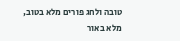טובה ולחג פורים מלא בטוב, מלא באור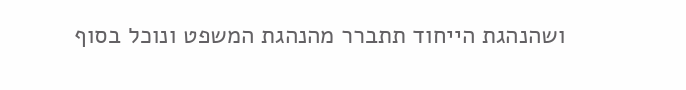ושהנהגת הייחוד תתברר מהנהגת המשפט ונוכל בסוף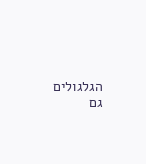הגלגולים גם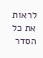לראות את כל הסדר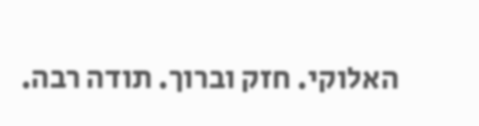האלוקי. חזק וברוך. תודה רבה.